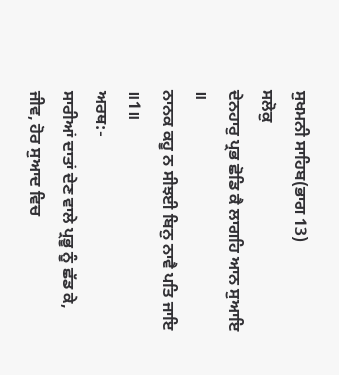ਸੁਖਮਨੀ ਸਾਹਿਬ(ਭਾਗ 13)
ਸਲੋਕੁ
ਦੇਨਹਾਰੁ ਪ੍ਰਭ ਛੋਡਿ ਕੈ ਲਾਗਹਿ ਆਨ ਸੁਆਇ ॥
ਨਾਨਕ ਕਹੂ ਨ ਸੀਝਈ ਬਿਨੁ ਨਾਵੈ ਪਤਿ ਜਾਇ ॥1॥
ਅਰਥ:-
ਸਾਰੀਆਂ ਦਾਤਾਂ ਦੇਣ ਵਾਲੇ ਪ੍ਰਭੂ ਨੂੰ ਛੱਡ ਕੇ, ਜੀਵ, ਹੋਰ ਸੁਆਦ ਵਿਚ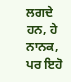ਲਗਦੇ ਹਨ, ਹੇ ਨਾਨਕ, ਪਰ ਇਹੋ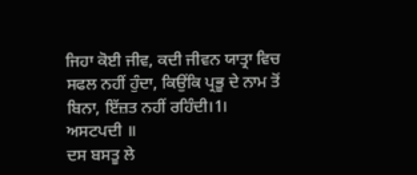ਜਿਹਾ ਕੋਈ ਜੀਵ, ਕਦੀ ਜੀਵਨ ਯਾਤ੍ਰਾ ਵਿਚ ਸਫਲ ਨਹੀਂ ਹੁੰਦਾ, ਕਿਉਂਕਿ ਪ੍ਰਭੂ ਦੇ ਨਾਮ ਤੋਂ ਬਿਨਾ, ਇੱਜ਼ਤ ਨਹੀਂ ਰਹਿੰਦੀ।1।
ਅਸਟਪਦੀ ॥
ਦਸ ਬਸਤੂ ਲੇ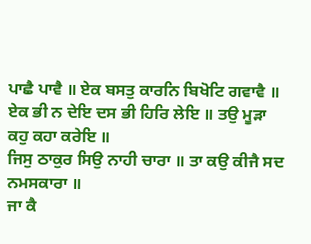ਪਾਛੈ ਪਾਵੈ ॥ ਏਕ ਬਸਤੁ ਕਾਰਨਿ ਬਿਖੋਟਿ ਗਵਾਵੈ ॥
ਏਕ ਭੀ ਨ ਦੇਇ ਦਸ ਭੀ ਹਿਰਿ ਲੇਇ ॥ ਤਉ ਮੂੜਾ ਕਹੁ ਕਹਾ ਕਰੇਇ ॥
ਜਿਸੁ ਠਾਕੁਰ ਸਿਉ ਨਾਹੀ ਚਾਰਾ ॥ ਤਾ ਕਉ ਕੀਜੈ ਸਦ ਨਮਸਕਾਰਾ ॥
ਜਾ ਕੈ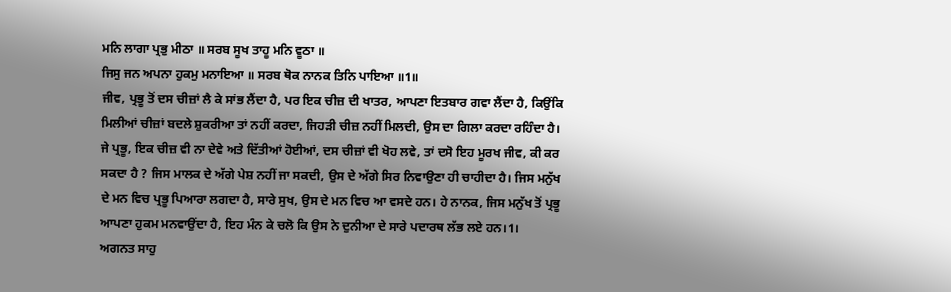ਮਨਿ ਲਾਗਾ ਪ੍ਰਭੁ ਮੀਠਾ ॥ ਸਰਬ ਸੂਖ ਤਾਹੂ ਮਨਿ ਵੂਠਾ ॥
ਜਿਸੁ ਜਨ ਅਪਨਾ ਹੁਕਮੁ ਮਨਾਇਆ ॥ ਸਰਬ ਥੋਕ ਨਾਨਕ ਤਿਨਿ ਪਾਇਆ ॥1॥
ਜੀਵ, ਪ੍ਰਭੂ ਤੋਂ ਦਸ ਚੀਜ਼ਾਂ ਲੈ ਕੇ ਸਾਂਭ ਲੈਂਦਾ ਹੈ, ਪਰ ਇਕ ਚੀਜ਼ ਦੀ ਖਾਤਰ, ਆਪਣਾ ਇਤਬਾਰ ਗਵਾ ਲੈਂਦਾ ਹੈ, ਕਿਉਂਕਿ ਮਿਲੀਆਂ ਚੀਜ਼ਾਂ ਬਦਲੇ ਸ਼ੁਕਰੀਆ ਤਾਂ ਨਹੀਂ ਕਰਦਾ, ਜਿਹੜੀ ਚੀਜ਼ ਨਹੀਂ ਮਿਲਦੀ, ਉਸ ਦਾ ਗਿਲਾ ਕਰਦਾ ਰਹਿੰਦਾ ਹੈ।
ਜੇ ਪ੍ਰਭੂ, ਇਕ ਚੀਜ਼ ਵੀ ਨਾ ਦੇਵੇ ਅਤੇ ਦਿੱਤੀਆਂ ਹੋਈਆਂ, ਦਸ ਚੀਜ਼ਾਂ ਵੀ ਖੋਹ ਲਵੇ, ਤਾਂ ਦਸੋ ਇਹ ਮੂਰਖ ਜੀਵ, ਕੀ ਕਰ ਸਕਦਾ ਹੈ ? ਜਿਸ ਮਾਲਕ ਦੇ ਅੱਗੇ ਪੇਸ਼ ਨਹੀਂ ਜਾ ਸਕਦੀ, ਉਸ ਦੇ ਅੱਗੇ ਸਿਰ ਨਿਵਾਉਣਾ ਹੀ ਚਾਹੀਦਾ ਹੈ। ਜਿਸ ਮਨੁੱਖ ਦੇ ਮਨ ਵਿਚ ਪ੍ਰਭੂ ਪਿਆਰਾ ਲਗਦਾ ਹੈ, ਸਾਰੇ ਸੁਖ, ਉਸ ਦੇ ਮਨ ਵਿਚ ਆ ਵਸਦੇ ਹਨ। ਹੇ ਨਾਨਕ, ਜਿਸ ਮਨੁੱਖ ਤੋਂ ਪ੍ਰਭੂ ਆਪਣਾ ਹੁਕਮ ਮਨਵਾਉਂਦਾ ਹੈ, ਇਹ ਮੰਨ ਕੇ ਚਲੋ ਕਿ ਉਸ ਨੇ ਦੁਨੀਆ ਦੇ ਸਾਰੇ ਪਦਾਰਥ ਲੱਭ ਲਏ ਹਨ।1।
ਅਗਨਤ ਸਾਹੁ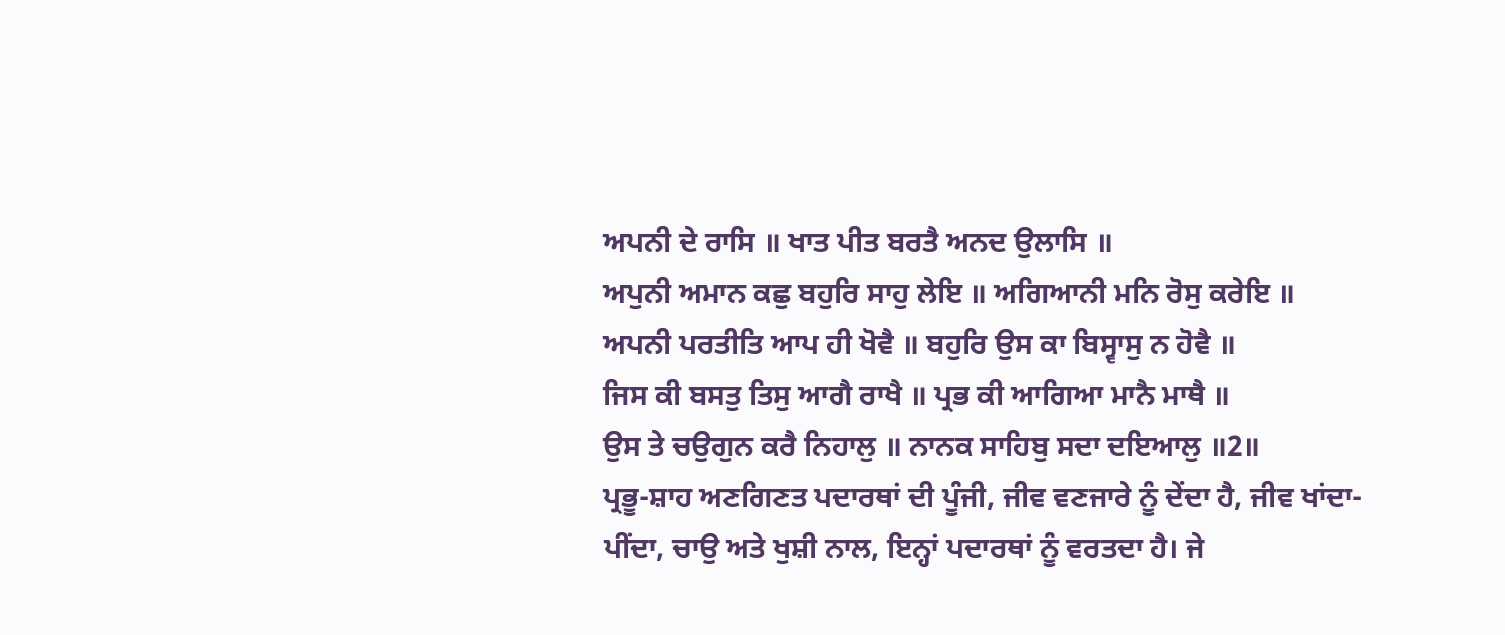ਅਪਨੀ ਦੇ ਰਾਸਿ ॥ ਖਾਤ ਪੀਤ ਬਰਤੈ ਅਨਦ ਉਲਾਸਿ ॥
ਅਪੁਨੀ ਅਮਾਨ ਕਛੁ ਬਹੁਰਿ ਸਾਹੁ ਲੇਇ ॥ ਅਗਿਆਨੀ ਮਨਿ ਰੋਸੁ ਕਰੇਇ ॥
ਅਪਨੀ ਪਰਤੀਤਿ ਆਪ ਹੀ ਖੋਵੈ ॥ ਬਹੁਰਿ ਉਸ ਕਾ ਬਿਸ੍ਵਾਸੁ ਨ ਹੋਵੈ ॥
ਜਿਸ ਕੀ ਬਸਤੁ ਤਿਸੁ ਆਗੈ ਰਾਖੈ ॥ ਪ੍ਰਭ ਕੀ ਆਗਿਆ ਮਾਨੈ ਮਾਥੈ ॥
ਉਸ ਤੇ ਚਉਗੁਨ ਕਰੈ ਨਿਹਾਲੁ ॥ ਨਾਨਕ ਸਾਹਿਬੁ ਸਦਾ ਦਇਆਲੁ ॥2॥
ਪ੍ਰਭੂ-ਸ਼ਾਹ ਅਣਗਿਣਤ ਪਦਾਰਥਾਂ ਦੀ ਪੂੰਜੀ, ਜੀਵ ਵਣਜਾਰੇ ਨੂੰ ਦੇਂਦਾ ਹੈ, ਜੀਵ ਖਾਂਦਾ-ਪੀਂਦਾ, ਚਾਉ ਅਤੇ ਖੁਸ਼ੀ ਨਾਲ, ਇਨ੍ਹਾਂ ਪਦਾਰਥਾਂ ਨੂੰ ਵਰਤਦਾ ਹੈ। ਜੇ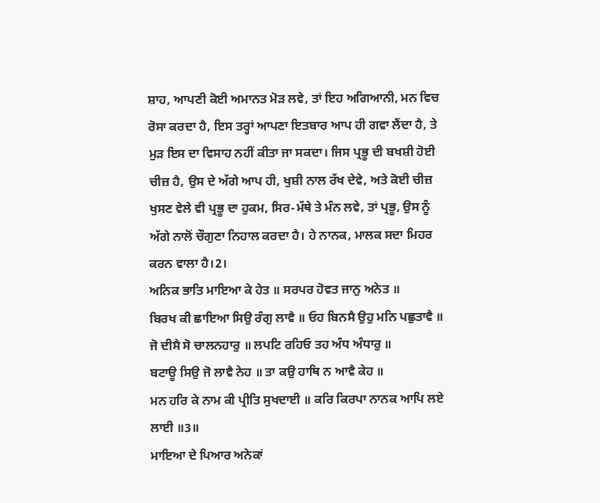ਸ਼ਾਹ, ਆਪਣੀ ਕੋਈ ਅਮਾਨਤ ਮੋੜ ਲਵੇ, ਤਾਂ ਇਹ ਅਗਿਆਨੀ, ਮਨ ਵਿਚ ਰੋਸਾ ਕਰਦਾ ਹੈ, ਇਸ ਤਰ੍ਹਾਂ ਆਪਣਾ ਇਤਬਾਰ ਆਪ ਹੀ ਗਵਾ ਲੈਂਦਾ ਹੈ, ਤੇ ਮੁੜ ਇਸ ਦਾ ਵਿਸਾਹ ਨਹੀਂ ਕੀਤਾ ਜਾ ਸਕਦਾ। ਜਿਸ ਪ੍ਰਭੂ ਦੀ ਬਖਸ਼ੀ ਹੋਈ ਚੀਜ਼ ਹੈ, ਉਸ ਦੇ ਅੱਗੇ ਆਪ ਹੀ, ਖੁਸ਼ੀ ਨਾਲ ਰੱਖ ਦੇਵੇ, ਅਤੇ ਕੋਈ ਚੀਜ਼ ਖੁਸਣ ਵੇਲੇ ਵੀ ਪ੍ਰਭੂ ਦਾ ਹੁਕਮ, ਸਿਰ-ਮੱਥੇ ਤੇ ਮੰਨ ਲਵੇ, ਤਾਂ ਪ੍ਰਭੂ, ਉਸ ਨੂੰ ਅੱਗੇ ਨਾਲੋਂ ਚੌਗੁਣਾ ਨਿਹਾਲ ਕਰਦਾ ਹੈ। ਹੇ ਨਾਨਕ, ਮਾਲਕ ਸਦਾ ਮਿਹਰ ਕਰਨ ਵਾਲਾ ਹੈ।2।
ਅਨਿਕ ਭਾਤਿ ਮਾਇਆ ਕੇ ਹੇਤ ॥ ਸਰਪਰ ਹੋਵਤ ਜਾਨੁ ਅਨੇਤ ॥
ਬਿਰਖ ਕੀ ਛਾਇਆ ਸਿਉ ਰੰਗੁ ਲਾਵੈ ॥ ਓਹ ਬਿਨਸੈ ਉਹੁ ਮਨਿ ਪਛੁਤਾਵੈ ॥
ਜੋ ਦੀਸੈ ਸੋ ਚਾਲਨਹਾਰੁ ॥ ਲਪਟਿ ਰਹਿਓ ਤਹ ਅੰਧ ਅੰਧਾਰੁ ॥
ਬਟਾਊ ਸਿਉ ਜੋ ਲਾਵੈ ਨੇਹ ॥ ਤਾ ਕਉ ਹਾਥਿ ਨ ਆਵੈ ਕੇਹ ॥
ਮਨ ਹਰਿ ਕੇ ਨਾਮ ਕੀ ਪ੍ਰੀਤਿ ਸੁਖਦਾਈ ॥ ਕਰਿ ਕਿਰਪਾ ਨਾਨਕ ਆਪਿ ਲਏ ਲਾਈ ॥3॥
ਮਾਇਆ ਦੇ ਪਿਆਰ ਅਨੇਕਾਂ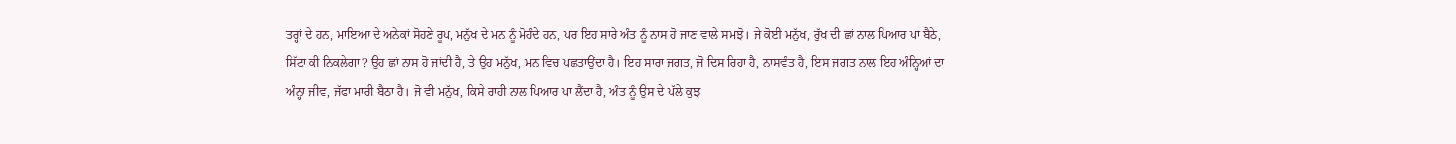ਤਰ੍ਹਾਂ ਦੇ ਹਨ, ਮਾਇਆ ਦੇ ਅਨੇਕਾਂ ਸੋਹਣੇ ਰੂਪ, ਮਨੁੱਖ ਦੇ ਮਨ ਨੂੰ ਮੋਹੰਦੇ ਹਨ, ਪਰ ਇਹ ਸਾਰੇ ਅੰਤ ਨੂੰ ਨਾਸ ਹੋ ਜਾਣ ਵਾਲੇ ਸਮਝੋ। ਜੇ ਕੋਈ ਮਨੁੱਖ, ਰੁੱਖ ਦੀ ਛਾਂ ਨਾਲ ਪਿਆਰ ਪਾ ਬੈਠੇ, ਸਿੱਟਾ ਕੀ ਨਿਕਲੇਗਾ? ਉਹ ਛਾਂ ਨਾਸ ਹੋ ਜਾਂਦੀ ਹੈ, ਤੇ ਉਹ ਮਨੁੱਖ, ਮਨ ਵਿਚ ਪਛਤਾਉਂਦਾ ਹੈ। ਇਹ ਸਾਰਾ ਜਗਤ, ਜੋ ਦਿਸ ਰਿਹਾ ਹੈ, ਨਾਸਵੰਤ ਹੈ, ਇਸ ਜਗਤ ਨਾਲ ਇਹ ਅੰਨ੍ਹਿਆਂ ਦਾ ਅੰਨ੍ਹਾ ਜੀਵ, ਜੱਫਾ ਮਾਰੀ ਬੈਠਾ ਹੈ। ਜੋ ਵੀ ਮਨੁੱਖ, ਕਿਸੇ ਰਾਹੀ ਨਾਲ ਪਿਆਰ ਪਾ ਲੈਂਦਾ ਹੈ, ਅੰਤ ਨੂੰ ਉਸ ਦੇ ਪੱਲੇ ਕੁਝ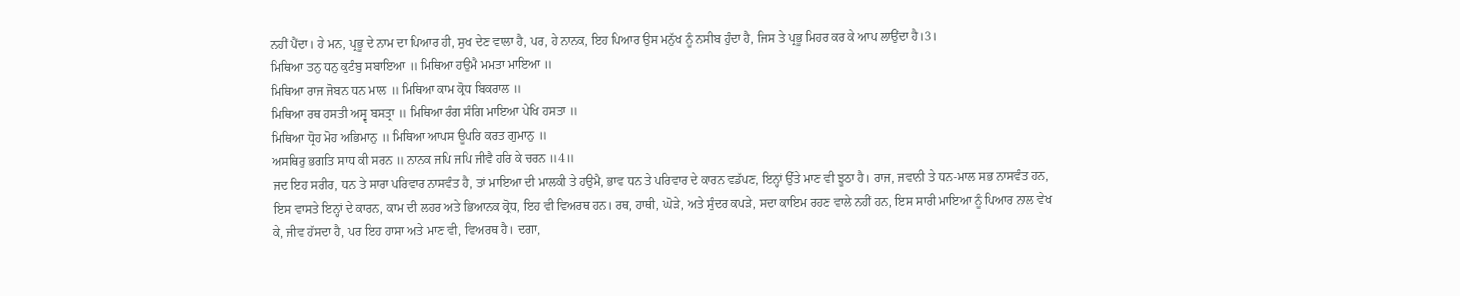ਨਹੀਂ ਪੈਂਦਾ। ਹੇ ਮਨ, ਪ੍ਰਭੂ ਦੇ ਨਾਮ ਦਾ ਪਿਆਰ ਹੀ, ਸੁਖ ਦੇਣ ਵਾਲਾ ਹੈ, ਪਰ, ਹੇ ਨਾਨਕ, ਇਹ ਪਿਆਰ ਉਸ ਮਨੁੱਖ ਨੂੰ ਨਸੀਬ ਹੁੰਦਾ ਹੈ, ਜਿਸ ਤੇ ਪ੍ਰਭੂ ਮਿਹਰ ਕਰ ਕੇ ਆਪ ਲਾਉਂਦਾ ਹੈ।3।
ਮਿਥਿਆ ਤਨੁ ਧਨੁ ਕੁਟੰਬੁ ਸਬਾਇਆ ॥ ਮਿਥਿਆ ਹਉਮੈ ਮਮਤਾ ਮਾਇਆ ॥
ਮਿਥਿਆ ਰਾਜ ਜੋਬਨ ਧਨ ਮਾਲ ॥ ਮਿਥਿਆ ਕਾਮ ਕ੍ਰੋਧ ਬਿਕਰਾਲ ॥
ਮਿਥਿਆ ਰਥ ਹਸਤੀ ਅਸ੍ਵ ਬਸਤ੍ਰਾ ॥ ਮਿਥਿਆ ਰੰਗ ਸੰਗਿ ਮਾਇਆ ਪੇਖਿ ਹਸਤਾ ॥
ਮਿਥਿਆ ਧ੍ਰੋਹ ਮੋਹ ਅਭਿਮਾਨੁ ॥ ਮਿਥਿਆ ਆਪਸ ਊਪਰਿ ਕਰਤ ਗੁਮਾਨੁ ॥
ਅਸਥਿਰੁ ਭਗਤਿ ਸਾਧ ਕੀ ਸਰਨ ॥ ਨਾਨਕ ਜਪਿ ਜਪਿ ਜੀਵੈ ਹਰਿ ਕੇ ਚਰਨ ॥4॥
ਜਦ ਇਹ ਸਰੀਰ, ਧਨ ਤੇ ਸਾਰਾ ਪਰਿਵਾਰ ਨਾਸਵੰਤ ਹੈ, ਤਾਂ ਮਾਇਆ ਦੀ ਮਾਲਕੀ ਤੇ ਹਉਮੈ, ਭਾਵ ਧਨ ਤੇ ਪਰਿਵਾਰ ਦੇ ਕਾਰਨ ਵਡੱਪਣ, ਇਨ੍ਹਾਂ ਉੱਤੇ ਮਾਣ ਵੀ ਝੂਠਾ ਹੈ। ਰਾਜ, ਜਵਾਨੀ ਤੇ ਧਨ-ਮਾਲ ਸਭ ਨਾਸਵੰਤ ਹਨ, ਇਸ ਵਾਸਤੇ ਇਨ੍ਹਾਂ ਦੇ ਕਾਰਨ, ਕਾਮ ਦੀ ਲਹਰ ਅਤੇ ਭਿਆਨਕ ਕ੍ਰੋਧ, ਇਹ ਵੀ ਵਿਅਰਥ ਹਨ। ਰਥ, ਹਾਥੀ, ਘੋੜੇ, ਅਤੇ ਸੁੰਦਰ ਕਪੜੇ, ਸਦਾ ਕਾਇਮ ਰਹਣ ਵਾਲੇ ਨਹੀਂ ਹਨ, ਇਸ ਸਾਰੀ ਮਾਇਆ ਨੂੰ ਪਿਆਰ ਨਾਲ ਵੇਖ ਕੇ, ਜੀਵ ਹੱਸਦਾ ਹੈ, ਪਰ ਇਹ ਹਾਸਾ ਅਤੇ ਮਾਣ ਵੀ, ਵਿਅਰਥ ਹੈ। ਦਗਾ,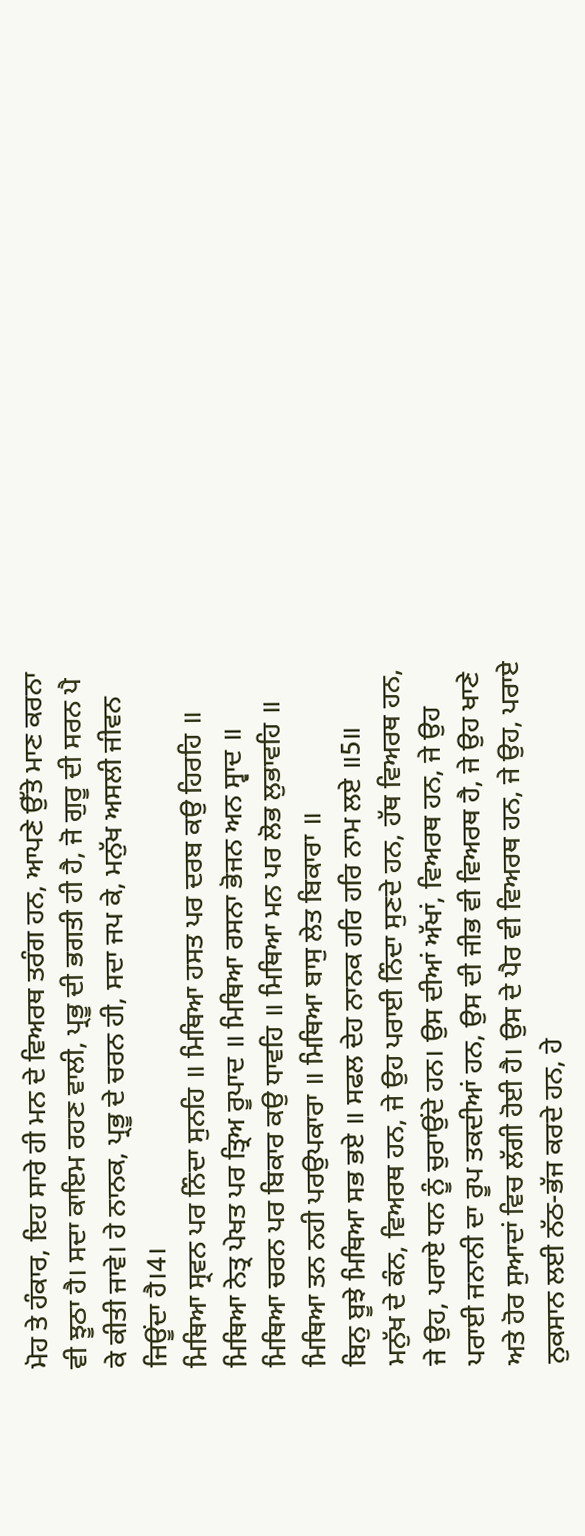ਮੋਹ ਤੇ ਹੰਕਾਰ, ਇਹ ਸਾਰੇ ਹੀ ਮਨ ਦੇ ਵਿਅਰਥ ਤਰੰਗ ਹਨ, ਆਪਣੇ ਉੱਤੇ ਮਾਣ ਕਰਨਾ ਵੀ ਝੂਠਾ ਹੈ। ਸਦਾ ਕਾਇਮ ਰਹਣ ਵਾਲੀ, ਪ੍ਰਭੂ ਦੀ ਭਗਤੀ ਹੀ ਹੈ, ਜੋ ਗੁਰੂ ਦੀ ਸਰਨ ਪੈ ਕੇ ਕੀਤੀ ਜਾਵੇ। ਹੇ ਨਾਨਕ, ਪ੍ਰਭੂ ਦੇ ਚਰਨ ਹੀ, ਸਦਾ ਜਪ ਕੇ, ਮਨੁੱਖ ਅਸਲੀ ਜੀਵਨ ਜਿਊਂਦਾ ਹੈ।4।
ਮਿਥਿਆ ਸ੍ਰਵਨ ਪਰ ਨਿੰਦਾ ਸੁਨਹਿ ॥ ਮਿਥਿਆ ਹਸਤ ਪਰ ਦਰਬ ਕਉ ਹਿਰਹਿ ॥
ਮਿਥਿਆ ਨੇਤ੍ਰ ਪੇਖਤ ਪਰ ਤ੍ਰਿਅ ਰੂਪਾਦ ॥ ਮਿਥਿਆ ਰਸਨਾ ਭੋਜਨ ਅਨ ਸ੍ਵਾਦ ॥
ਮਿਥਿਆ ਚਰਨ ਪਰ ਬਿਕਾਰ ਕਉ ਧਾਵਹਿ ॥ ਮਿਥਿਆ ਮਨ ਪਰ ਲੋਭ ਲੁਭਾਵਹਿ ॥
ਮਿਥਿਆ ਤਨ ਨਹੀ ਪਰਉਪਕਾਰਾ ॥ ਮਿਥਿਆ ਬਾਸੁ ਲੇਤ ਬਿਕਾਰਾ ॥
ਬਿਨੁ ਬੂਝੇ ਮਿਥਿਆ ਸਭ ਭਏ ॥ ਸਫਲ ਦੇਹ ਨਾਨਕ ਹਰਿ ਹਰਿ ਨਾਮ ਲਏ ॥5॥
ਮਨੁੱਖ ਦੇ ਕੰਨ, ਵਿਅਰਥ ਹਨ, ਜੇ ਉਹ ਪਰਾਈ ਨਿੰਦਾ ਸੁਣਦੇ ਹਨ, ਹੱਥ ਵਿਅਰਥ ਹਨ, ਜੇ ਉਹ, ਪਰਾਏ ਧਨ ਨੂੰ ਚੁਰਾਉਂਦੇ ਹਨ। ਉਸ ਦੀਆਂ ਅੱਖਾਂ, ਵਿਅਰਥ ਹਨ, ਜੇ ਉਹ ਪਰਾਈ ਜਨਾਨੀ ਦਾ ਰੂਪ ਤਕਦੀਆਂ ਹਨ, ਉਸ ਦੀ ਜੀਭ ਵੀ ਵਿਅਰਥ ਹੈ, ਜੇ ਉਹ ਖਾਣੇ ਅਤੇ ਹੋਰ ਸੁਆਦਾਂ ਵਿਚ ਲੱਗੀ ਹੋਈ ਹੈ। ਉਸ ਦੇ ਪੈਰ ਵੀ ਵਿਅਰਥ ਹਨ, ਜੇ ਉਹ, ਪਰਾਏ ਨੁਕਸਾਨ ਲਈ ਨੱਠ-ਭੱਜ ਕਰਦੇ ਹਨ, ਹੇ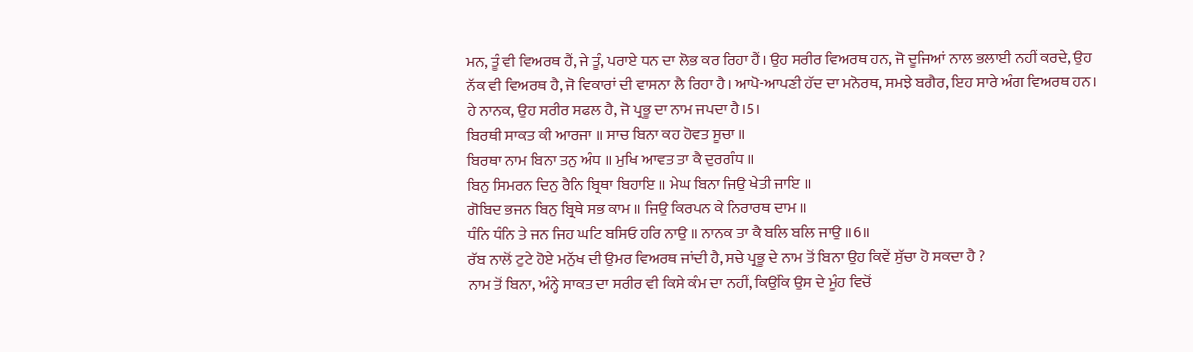ਮਨ, ਤੂੰ ਵੀ ਵਿਅਰਥ ਹੈਂ, ਜੇ ਤੂੰ, ਪਰਾਏ ਧਨ ਦਾ ਲੋਭ ਕਰ ਰਿਹਾ ਹੈਂ। ਉਹ ਸਰੀਰ ਵਿਅਰਥ ਹਨ, ਜੋ ਦੂਜਿਆਂ ਨਾਲ ਭਲਾਈ ਨਹੀਂ ਕਰਦੇ, ਉਹ ਨੱਕ ਵੀ ਵਿਅਰਥ ਹੈ, ਜੋ ਵਿਕਾਰਾਂ ਦੀ ਵਾਸਨਾ ਲੈ ਰਿਹਾ ਹੈ। ਆਪੋ-ਆਪਣੀ ਹੱਦ ਦਾ ਮਨੋਰਥ, ਸਮਝੇ ਬਗੈਰ, ਇਹ ਸਾਰੇ ਅੰਗ ਵਿਅਰਥ ਹਨ। ਹੇ ਨਾਨਕ, ਉਹ ਸਰੀਰ ਸਫਲ ਹੈ, ਜੋ ਪ੍ਰਭੂ ਦਾ ਨਾਮ ਜਪਦਾ ਹੈ।5।
ਬਿਰਥੀ ਸਾਕਤ ਕੀ ਆਰਜਾ ॥ ਸਾਚ ਬਿਨਾ ਕਹ ਹੋਵਤ ਸੂਚਾ ॥
ਬਿਰਥਾ ਨਾਮ ਬਿਨਾ ਤਨੁ ਅੰਧ ॥ ਮੁਖਿ ਆਵਤ ਤਾ ਕੈ ਦੁਰਗੰਧ ॥
ਬਿਨੁ ਸਿਮਰਨ ਦਿਨੁ ਰੈਨਿ ਬ੍ਰਿਥਾ ਬਿਹਾਇ ॥ ਮੇਘ ਬਿਨਾ ਜਿਉ ਖੇਤੀ ਜਾਇ ॥
ਗੋਬਿਦ ਭਜਨ ਬਿਨੁ ਬ੍ਰਿਥੇ ਸਭ ਕਾਮ ॥ ਜਿਉ ਕਿਰਪਨ ਕੇ ਨਿਰਾਰਥ ਦਾਮ ॥
ਧੰਨਿ ਧੰਨਿ ਤੇ ਜਨ ਜਿਹ ਘਟਿ ਬਸਿਓ ਹਰਿ ਨਾਉ ॥ ਨਾਨਕ ਤਾ ਕੈ ਬਲਿ ਬਲਿ ਜਾਉ ॥6॥
ਰੱਬ ਨਾਲੋਂ ਟੁਟੇ ਹੋਏ ਮਨੁੱਖ ਦੀ ਉਮਰ ਵਿਅਰਥ ਜਾਂਦੀ ਹੈ, ਸਚੇ ਪ੍ਰਭੂ ਦੇ ਨਾਮ ਤੋਂ ਬਿਨਾ ਉਹ ਕਿਵੇਂ ਸੁੱਚਾ ਹੋ ਸਕਦਾ ਹੈ ?
ਨਾਮ ਤੋਂ ਬਿਨਾ, ਅੰਨ੍ਹੇ ਸਾਕਤ ਦਾ ਸਰੀਰ ਵੀ ਕਿਸੇ ਕੰਮ ਦਾ ਨਹੀਂ, ਕਿਉਂਕਿ ਉਸ ਦੇ ਮੂੰਹ ਵਿਚੋਂ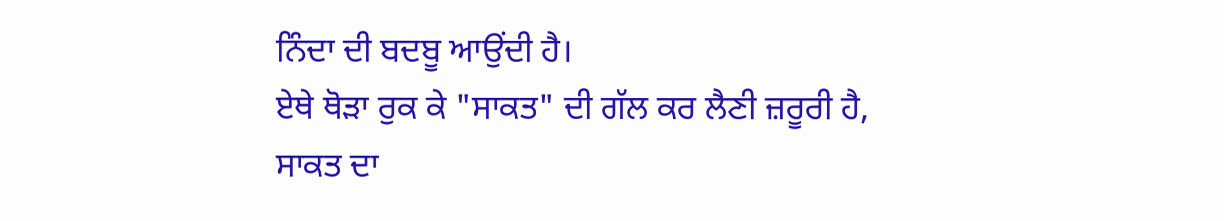ਨਿੰਦਾ ਦੀ ਬਦਬੂ ਆਉਂਦੀ ਹੈ।
ਏਥੇ ਥੋੜਾ ਰੁਕ ਕੇ "ਸਾਕਤ" ਦੀ ਗੱਲ ਕਰ ਲੈਣੀ ਜ਼ਰੂਰੀ ਹੈ,
ਸਾਕਤ ਦਾ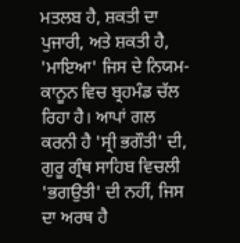ਮਤਲਬ ਹੈ, ਸ਼ਕਤੀ ਦਾ ਪੁਜਾਰੀ, ਅਤੇ ਸ਼ਕਤੀ ਹੈ, 'ਮਾਇਆ' ਜਿਸ ਦੇ ਨਿਯਮ-ਕਾਨੂਨ ਵਿਚ ਬ੍ਰਹਮੰਡ ਚੱਲ ਰਿਹਾ ਹੈ। ਆਪਾਂ ਗਲ ਕਰਨੀ ਹੈ 'ਸ੍ਰੀ ਭਗੌਤੀ' ਦੀ, ਗੁਰੂ ਗ੍ਰੰਥ ਸਾਹਿਬ ਵਿਚਲੀ 'ਭਗਉਤੀ' ਦੀ ਨਹੀਂ, ਜਿਸ ਦਾ ਅਰਥ ਹੈ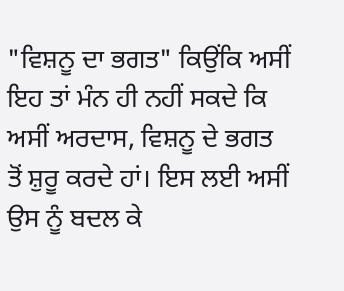"ਵਿਸ਼ਨੂ ਦਾ ਭਗਤ" ਕਿਉਂਕਿ ਅਸੀਂ ਇਹ ਤਾਂ ਮੰਨ ਹੀ ਨਹੀਂ ਸਕਦੇ ਕਿ ਅਸੀਂ ਅਰਦਾਸ, ਵਿਸ਼ਨੂ ਦੇ ਭਗਤ ਤੋਂ ਸ਼ੁਰੂ ਕਰਦੇ ਹਾਂ। ਇਸ ਲਈ ਅਸੀਂ ਉਸ ਨੂੰ ਬਦਲ ਕੇ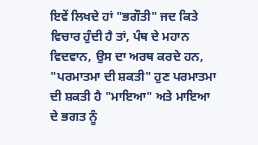ਇਵੇਂ ਲਿਖਦੇ ਹਾਂ "ਭਗੌਤੀ" ਜਦ ਕਿਤੇ ਵਿਚਾਰ ਹੁੰਦੀ ਹੈ ਤਾਂ, ਪੰਥ ਦੇ ਮਹਾਨ ਵਿਦਵਾਨ, ਉਸ ਦਾ ਅਰਥ ਕਰਦੇ ਹਨ, "ਪਰਮਾਤਮਾ ਦੀ ਸ਼ਕਤੀ" ਹੁਣ ਪਰਮਾਤਮਾ ਦੀ ਸ਼ਕਤੀ ਹੈ "ਮਾਇਆ" ਅਤੇ ਮਾਇਆ ਦੇ ਭਗਤ ਨੂੰ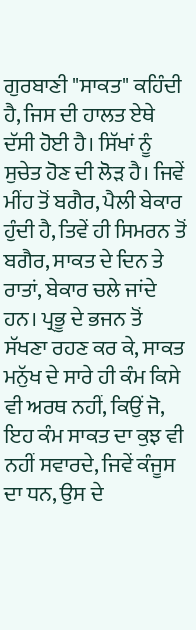ਗੁਰਬਾਣੀ "ਸਾਕਤ" ਕਹਿੰਦੀ ਹੈ, ਜਿਸ ਦੀ ਹਾਲਤ ਏਥੇ ਦੱਸੀ ਹੋਈ ਹੈ। ਸਿੱਖਾਂ ਨੂੰ ਸੁਚੇਤ ਹੋਣ ਦੀ ਲੋੜ ਹੈ। ਜਿਵੇਂ ਮੀਂਹ ਤੋਂ ਬਗੈਰ, ਪੈਲੀ ਬੇਕਾਰ ਹੁੰਦੀ ਹੈ, ਤਿਵੇਂ ਹੀ ਸਿਮਰਨ ਤੋਂ ਬਗੈਰ, ਸਾਕਤ ਦੇ ਦਿਨ ਤੇ ਰਾਤਾਂ, ਬੇਕਾਰ ਚਲੇ ਜਾਂਦੇ ਹਨ। ਪ੍ਰਭੂ ਦੇ ਭਜਨ ਤੋਂ ਸੱਖਣਾ ਰਹਣ ਕਰ ਕੇ, ਸਾਕਤ ਮਨੁੱਖ ਦੇ ਸਾਰੇ ਹੀ ਕੰਮ ਕਿਸੇ ਵੀ ਅਰਥ ਨਹੀਂ, ਕਿਉਂ ਜੋ, ਇਹ ਕੰਮ ਸਾਕਤ ਦਾ ਕੁਝ ਵੀ ਨਹੀਂ ਸਵਾਰਦੇ, ਜਿਵੇਂ ਕੰਜੂਸ ਦਾ ਧਨ, ਉਸ ਦੇ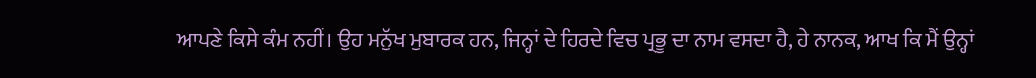ਆਪਣੇ ਕਿਸੇ ਕੰਮ ਨਹੀਂ। ਉਹ ਮਨੁੱਖ ਮੁਬਾਰਕ ਹਨ, ਜਿਨ੍ਹਾਂ ਦੇ ਹਿਰਦੇ ਵਿਚ ਪ੍ਰਭੂ ਦਾ ਨਾਮ ਵਸਦਾ ਹੈ, ਹੇ ਨਾਨਕ, ਆਖ ਕਿ ਮੈਂ ਉਨ੍ਹਾਂ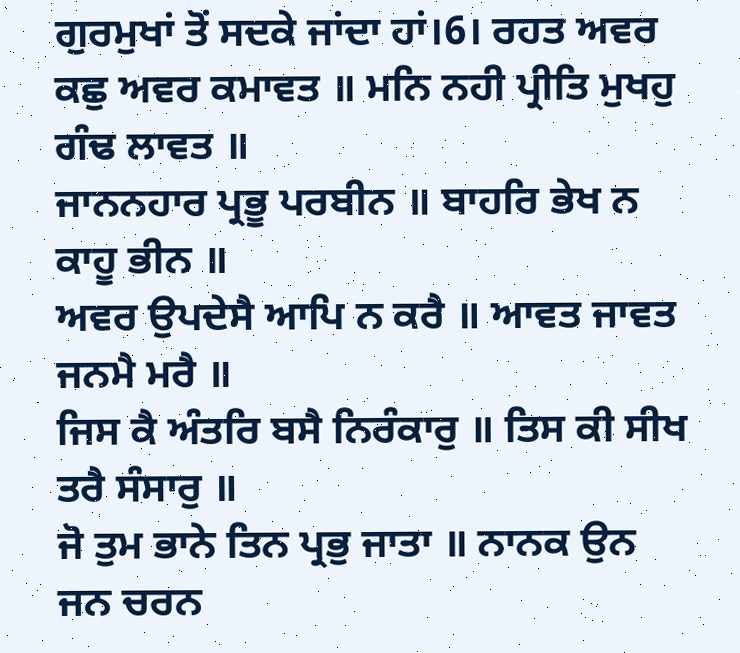ਗੁਰਮੁਖਾਂ ਤੋਂ ਸਦਕੇ ਜਾਂਦਾ ਹਾਂ।6। ਰਹਤ ਅਵਰ ਕਛੁ ਅਵਰ ਕਮਾਵਤ ॥ ਮਨਿ ਨਹੀ ਪ੍ਰੀਤਿ ਮੁਖਹੁ ਗੰਢ ਲਾਵਤ ॥
ਜਾਨਨਹਾਰ ਪ੍ਰਭੂ ਪਰਬੀਨ ॥ ਬਾਹਰਿ ਭੇਖ ਨ ਕਾਹੂ ਭੀਨ ॥
ਅਵਰ ਉਪਦੇਸੈ ਆਪਿ ਨ ਕਰੈ ॥ ਆਵਤ ਜਾਵਤ ਜਨਮੈ ਮਰੈ ॥
ਜਿਸ ਕੈ ਅੰਤਰਿ ਬਸੈ ਨਿਰੰਕਾਰੁ ॥ ਤਿਸ ਕੀ ਸੀਖ ਤਰੈ ਸੰਸਾਰੁ ॥
ਜੋ ਤੁਮ ਭਾਨੇ ਤਿਨ ਪ੍ਰਭੁ ਜਾਤਾ ॥ ਨਾਨਕ ਉਨ ਜਨ ਚਰਨ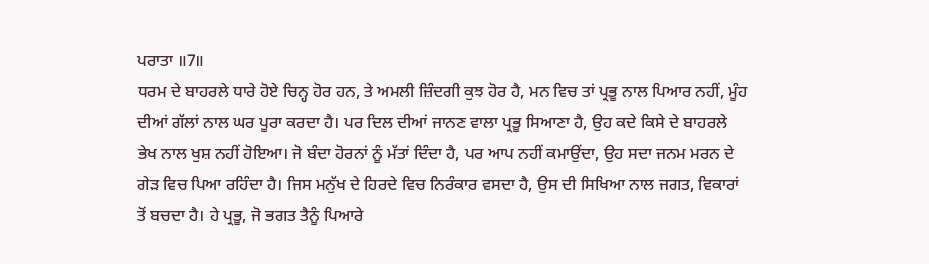ਪਰਾਤਾ ॥7॥
ਧਰਮ ਦੇ ਬਾਹਰਲੇ ਧਾਰੇ ਹੋਏ ਚਿਨ੍ਹ ਹੋਰ ਹਨ, ਤੇ ਅਮਲੀ ਜ਼ਿੰਦਗੀ ਕੁਝ ਹੋਰ ਹੈ, ਮਨ ਵਿਚ ਤਾਂ ਪ੍ਰਭੂ ਨਾਲ ਪਿਆਰ ਨਹੀਂ, ਮੂੰਹ ਦੀਆਂ ਗੱਲਾਂ ਨਾਲ ਘਰ ਪੂਰਾ ਕਰਦਾ ਹੈ। ਪਰ ਦਿਲ ਦੀਆਂ ਜਾਨਣ ਵਾਲਾ ਪ੍ਰਭੂ ਸਿਆਣਾ ਹੈ, ਉਹ ਕਦੇ ਕਿਸੇ ਦੇ ਬਾਹਰਲੇ ਭੇਖ ਨਾਲ ਖੁਸ਼ ਨਹੀਂ ਹੋਇਆ। ਜੋ ਬੰਦਾ ਹੋਰਨਾਂ ਨੂੰ ਮੱਤਾਂ ਦਿੰਦਾ ਹੈ, ਪਰ ਆਪ ਨਹੀਂ ਕਮਾਉਂਦਾ, ਉਹ ਸਦਾ ਜਨਮ ਮਰਨ ਦੇ ਗੇੜ ਵਿਚ ਪਿਆ ਰਹਿੰਦਾ ਹੈ। ਜਿਸ ਮਨੁੱਖ ਦੇ ਹਿਰਦੇ ਵਿਚ ਨਿਰੰਕਾਰ ਵਸਦਾ ਹੈ, ਉਸ ਦੀ ਸਿਖਿਆ ਨਾਲ ਜਗਤ, ਵਿਕਾਰਾਂ ਤੋਂ ਬਚਦਾ ਹੈ। ਹੇ ਪ੍ਰਭੂ, ਜੋ ਭਗਤ ਤੈਨੂੰ ਪਿਆਰੇ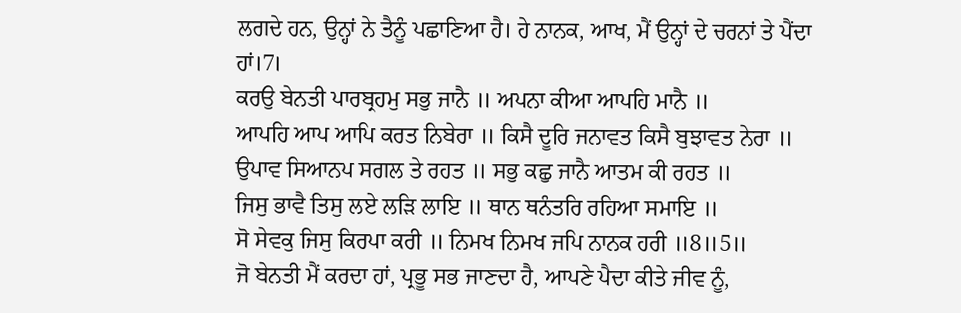ਲਗਦੇ ਹਨ, ਉਨ੍ਹਾਂ ਨੇ ਤੈਨੂੰ ਪਛਾਣਿਆ ਹੈ। ਹੇ ਨਾਨਕ, ਆਖ, ਮੈਂ ਉਨ੍ਹਾਂ ਦੇ ਚਰਨਾਂ ਤੇ ਪੈਂਦਾ ਹਾਂ।7।
ਕਰਉ ਬੇਨਤੀ ਪਾਰਬ੍ਰਹਮੁ ਸਭੁ ਜਾਨੈ ॥ ਅਪਨਾ ਕੀਆ ਆਪਹਿ ਮਾਨੈ ॥
ਆਪਹਿ ਆਪ ਆਪਿ ਕਰਤ ਨਿਬੇਰਾ ॥ ਕਿਸੈ ਦੂਰਿ ਜਨਾਵਤ ਕਿਸੈ ਬੁਝਾਵਤ ਨੇਰਾ ॥
ਉਪਾਵ ਸਿਆਨਪ ਸਗਲ ਤੇ ਰਹਤ ॥ ਸਭੁ ਕਛੁ ਜਾਨੈ ਆਤਮ ਕੀ ਰਹਤ ॥
ਜਿਸੁ ਭਾਵੈ ਤਿਸੁ ਲਏ ਲੜਿ ਲਾਇ ॥ ਥਾਨ ਥਨੰਤਰਿ ਰਹਿਆ ਸਮਾਇ ॥
ਸੋ ਸੇਵਕੁ ਜਿਸੁ ਕਿਰਪਾ ਕਰੀ ॥ ਨਿਮਖ ਨਿਮਖ ਜਪਿ ਨਾਨਕ ਹਰੀ ॥8॥5॥
ਜੋ ਬੇਨਤੀ ਮੈਂ ਕਰਦਾ ਹਾਂ, ਪ੍ਰਭੂ ਸਭ ਜਾਣਦਾ ਹੈ, ਆਪਣੇ ਪੈਦਾ ਕੀਤੇ ਜੀਵ ਨੂੰ,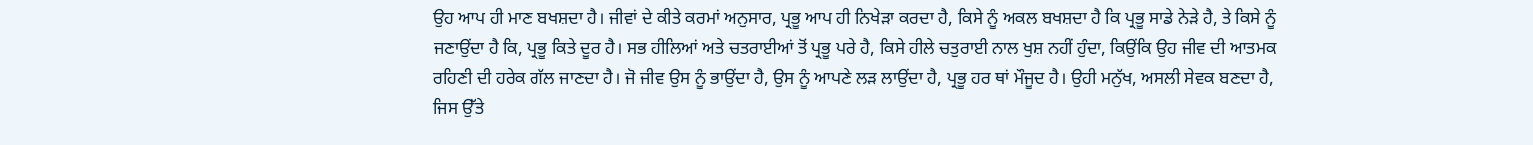ਉਹ ਆਪ ਹੀ ਮਾਣ ਬਖਸ਼ਦਾ ਹੈ। ਜੀਵਾਂ ਦੇ ਕੀਤੇ ਕਰਮਾਂ ਅਨੁਸਾਰ, ਪ੍ਰਭੂ ਆਪ ਹੀ ਨਿਖੇੜਾ ਕਰਦਾ ਹੈ, ਕਿਸੇ ਨੂੰ ਅਕਲ ਬਖਸ਼ਦਾ ਹੈ ਕਿ ਪ੍ਰਭੂ ਸਾਡੇ ਨੇੜੇ ਹੈ, ਤੇ ਕਿਸੇ ਨੂੰ ਜਣਾਉਂਦਾ ਹੈ ਕਿ, ਪ੍ਰਭੂ ਕਿਤੇ ਦੂਰ ਹੈ। ਸਭ ਹੀਲਿਆਂ ਅਤੇ ਚਤਰਾਈਆਂ ਤੋਂ ਪ੍ਰਭੂ ਪਰੇ ਹੈ, ਕਿਸੇ ਹੀਲੇ ਚਤੁਰਾਈ ਨਾਲ ਖੁਸ਼ ਨਹੀਂ ਹੁੰਦਾ, ਕਿਉਂਕਿ ਉਹ ਜੀਵ ਦੀ ਆਤਮਕ ਰਹਿਣੀ ਦੀ ਹਰੇਕ ਗੱਲ ਜਾਣਦਾ ਹੈ। ਜੋ ਜੀਵ ਉਸ ਨੂੰ ਭਾਉਂਦਾ ਹੈ, ਉਸ ਨੂੰ ਆਪਣੇ ਲੜ ਲਾਉਂਦਾ ਹੈ, ਪ੍ਰਭੂ ਹਰ ਥਾਂ ਮੌਜੂਦ ਹੈ। ਉਹੀ ਮਨੁੱਖ, ਅਸਲੀ ਸੇਵਕ ਬਣਦਾ ਹੈ, ਜਿਸ ਉੱਤੇ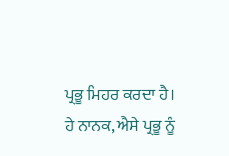ਪ੍ਰਭੂ ਮਿਹਰ ਕਰਦਾ ਹੈ।
ਹੇ ਨਾਨਕ, ਐਸੇ ਪ੍ਰਭੂ ਨੂੰ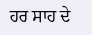ਹਰ ਸਾਹ ਦੇ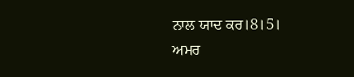ਨਾਲ ਯਾਦ ਕਰ।8।5।
ਅਮਰ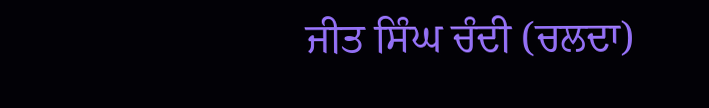ਜੀਤ ਸਿੰਘ ਚੰਦੀ (ਚਲਦਾ)